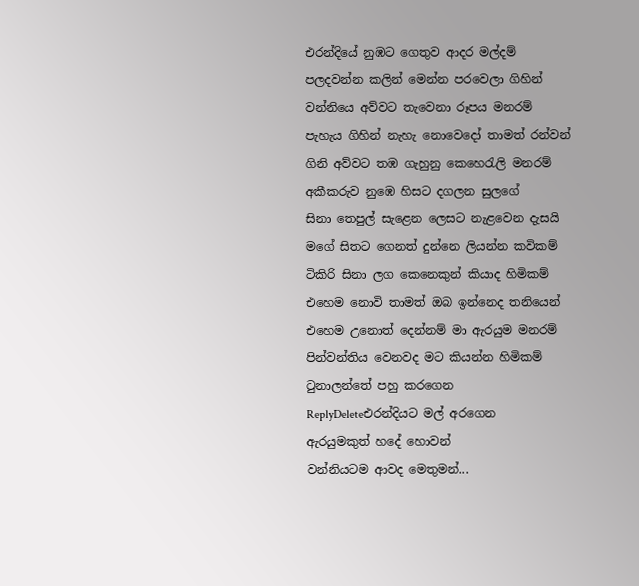එරන්දියේ නුඹට ගෙතුව ආදර මල්දම්
පලදවන්න කලින් මෙන්න පරවෙලා ගිහින්
වන්නියෙ අව්වට තැවෙනා රූපය මනරම්
පැහැය ගිහින් නැහැ නොවෙදෝ තාමත් රන්වන්
ගිනි අව්වට තඹ ගැහුනු කෙහෙරැලි මනරම්
අකීකරුව නුඹෙ හිසට දගලන සුලගේ
සිනා තෙපුල් සැළෙන ලෙසට නැළවෙන දැසයි
මගේ සිතට ගෙනත් දුන්නෙ ලියන්න කවිකම්
ටිකිරි සිනා ලග කෙනෙකුන් කියාද හිමිකම්
එහෙම නොවි තාමත් ඔබ ඉන්නෙද තනියෙන්
එහෙම උනොත් දෙන්නම් මා ඇරයුම මනරම්
පින්වන්තිය වෙනවද මට කියන්න හිමිකම්
ටුනාලන්තේ පහු කරගෙන
ReplyDeleteඑරන්දියට මල් අරගෙන
ඇරයුමකුත් හදේ හොවන්
වන්නියටම ආවද මෙතුමන්...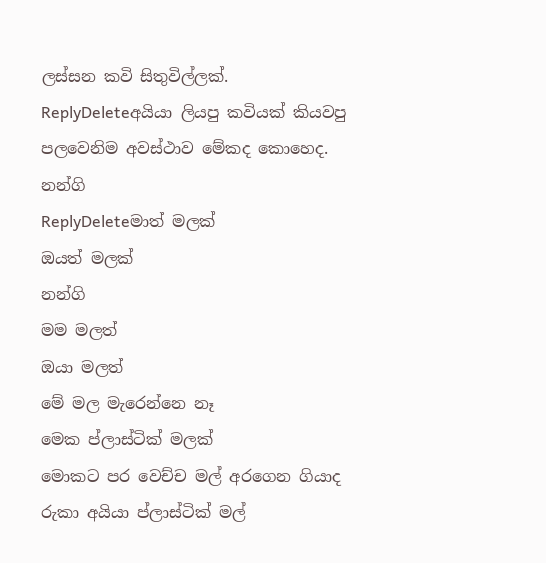ලස්සන කවි සිතුවිල්ලක්.
ReplyDeleteඅයියා ලියපු කවියක් කියවපු පලවෙනිම අවස්ථාව මේකද කොහෙද.
නන්ගි
ReplyDeleteමාත් මලක්
ඔයත් මලක්
නන්ගි
මම මලත්
ඔයා මලත්
මේ මල මැරෙන්නෙ නෑ
මෙක ප්ලාස්ටික් මලක්
මොකට පර වෙච්ච මල් අරගෙන ගියාද රුකා අයියා ප්ලාස්ටික් මල්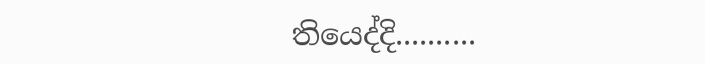තියෙද්දි..........